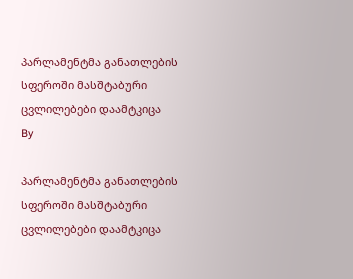პარლამენტმა განათლების სფეროში მასშტაბური ცვლილებები დაამტკიცა
By

პარლამენტმა განათლების სფეროში მასშტაბური ცვლილებები დაამტკიცა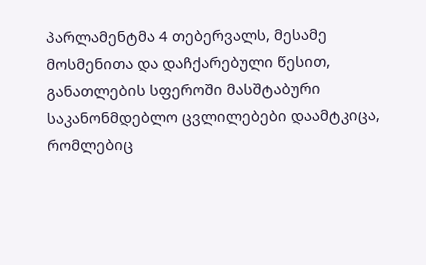პარლამენტმა 4 თებერვალს, მესამე მოსმენითა და დაჩქარებული წესით, განათლების სფეროში მასშტაბური საკანონმდებლო ცვლილებები დაამტკიცა, რომლებიც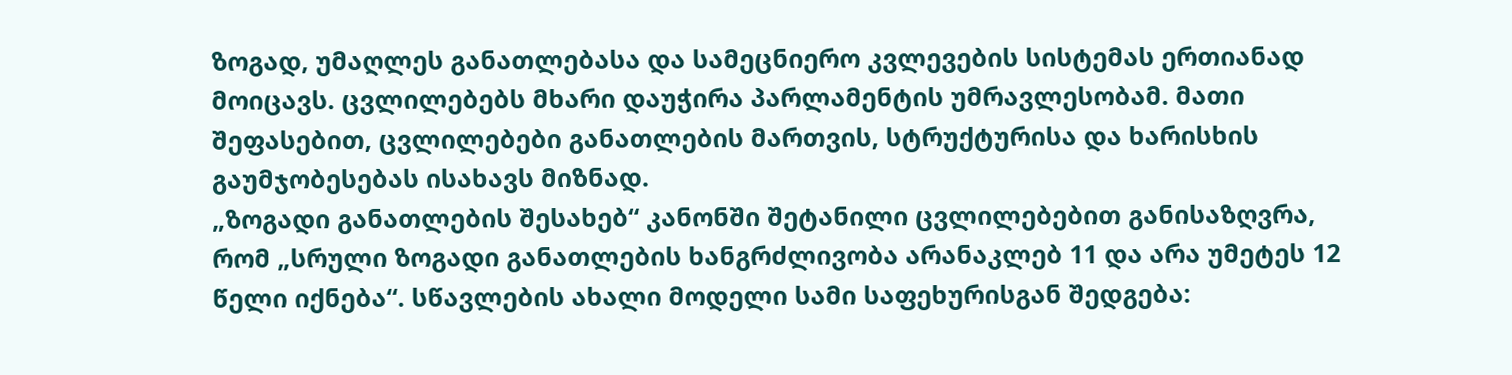ზოგად, უმაღლეს განათლებასა და სამეცნიერო კვლევების სისტემას ერთიანად მოიცავს. ცვლილებებს მხარი დაუჭირა პარლამენტის უმრავლესობამ. მათი შეფასებით, ცვლილებები განათლების მართვის, სტრუქტურისა და ხარისხის გაუმჯობესებას ისახავს მიზნად.
„ზოგადი განათლების შესახებ“ კანონში შეტანილი ცვლილებებით განისაზღვრა, რომ „სრული ზოგადი განათლების ხანგრძლივობა არანაკლებ 11 და არა უმეტეს 12 წელი იქნება“. სწავლების ახალი მოდელი სამი საფეხურისგან შედგება: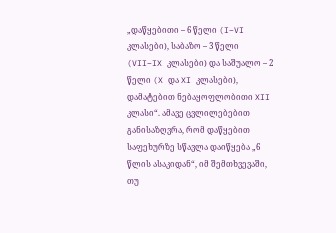„დაწყებითი – 6 წელი (I–VI კლასები), საბაზო – 3 წელი (VII–IX კლასები) და საშუალო – 2 წელი (X და XI კლასები), დამატებით ნებაყოფლობითი XII კლასი“. ამავე ცვლილებებით განისაზღვრა, რომ დაწყებით საფეხურზე სწავლა დაიწყება „6 წლის ასაკიდან“, იმ შემთხვევაში, თუ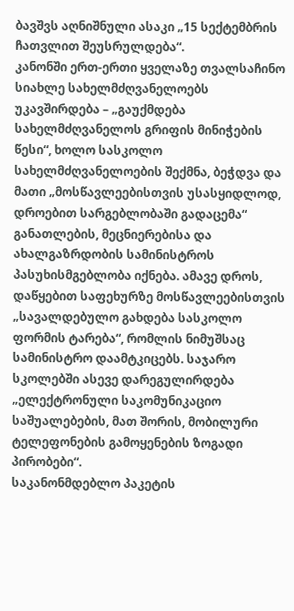ბავშვს აღნიშნული ასაკი „15 სექტემბრის ჩათვლით შეუსრულდება“.
კანონში ერთ-ერთი ყველაზე თვალსაჩინო სიახლე სახელმძღვანელოებს უკავშირდება – „გაუქმდება სახელმძღვანელოს გრიფის მინიჭების წესი“, ხოლო სასკოლო სახელმძღვანელოების შექმნა, ბეჭდვა და მათი „მოსწავლეებისთვის უსასყიდლოდ, დროებით სარგებლობაში გადაცემა“ განათლების, მეცნიერებისა და ახალგაზრდობის სამინისტროს პასუხისმგებლობა იქნება. ამავე დროს, დაწყებით საფეხურზე მოსწავლეებისთვის „სავალდებულო გახდება სასკოლო ფორმის ტარება“, რომლის ნიმუშსაც სამინისტრო დაამტკიცებს. საჯარო სკოლებში ასევე დარეგულირდება „ელექტრონული საკომუნიკაციო საშუალებების, მათ შორის, მობილური ტელეფონების გამოყენების ზოგადი პირობები“.
საკანონმდებლო პაკეტის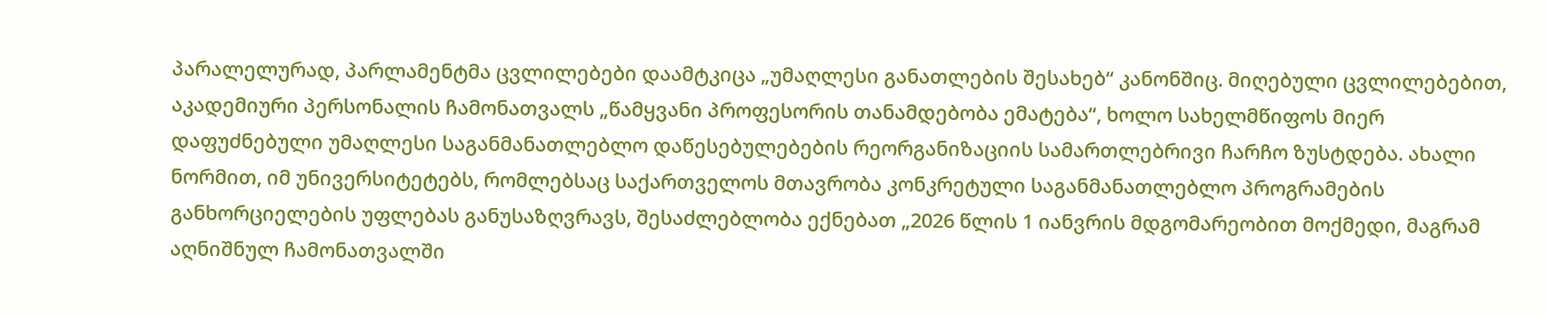პარალელურად, პარლამენტმა ცვლილებები დაამტკიცა „უმაღლესი განათლების შესახებ“ კანონშიც. მიღებული ცვლილებებით, აკადემიური პერსონალის ჩამონათვალს „წამყვანი პროფესორის თანამდებობა ემატება“, ხოლო სახელმწიფოს მიერ დაფუძნებული უმაღლესი საგანმანათლებლო დაწესებულებების რეორგანიზაციის სამართლებრივი ჩარჩო ზუსტდება. ახალი ნორმით, იმ უნივერსიტეტებს, რომლებსაც საქართველოს მთავრობა კონკრეტული საგანმანათლებლო პროგრამების განხორციელების უფლებას განუსაზღვრავს, შესაძლებლობა ექნებათ „2026 წლის 1 იანვრის მდგომარეობით მოქმედი, მაგრამ აღნიშნულ ჩამონათვალში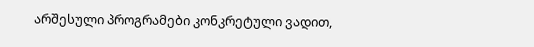არშესული პროგრამები კონკრეტული ვადით,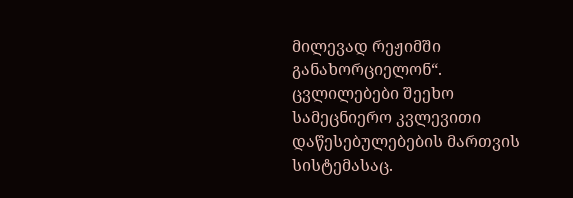მილევად რეჟიმში განახორციელონ“.
ცვლილებები შეეხო სამეცნიერო კვლევითი დაწესებულებების მართვის სისტემასაც.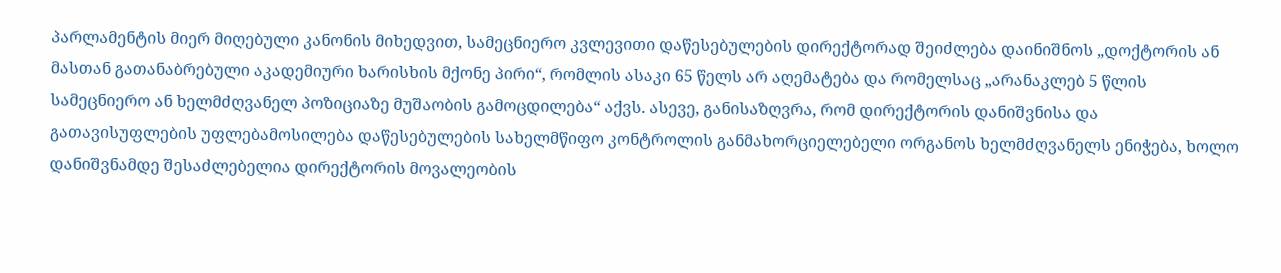პარლამენტის მიერ მიღებული კანონის მიხედვით, სამეცნიერო კვლევითი დაწესებულების დირექტორად შეიძლება დაინიშნოს „დოქტორის ან მასთან გათანაბრებული აკადემიური ხარისხის მქონე პირი“, რომლის ასაკი 65 წელს არ აღემატება და რომელსაც „არანაკლებ 5 წლის სამეცნიერო ან ხელმძღვანელ პოზიციაზე მუშაობის გამოცდილება“ აქვს. ასევე, განისაზღვრა, რომ დირექტორის დანიშვნისა და გათავისუფლების უფლებამოსილება დაწესებულების სახელმწიფო კონტროლის განმახორციელებელი ორგანოს ხელმძღვანელს ენიჭება, ხოლო დანიშვნამდე შესაძლებელია დირექტორის მოვალეობის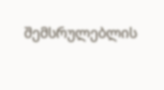შემსრულებლის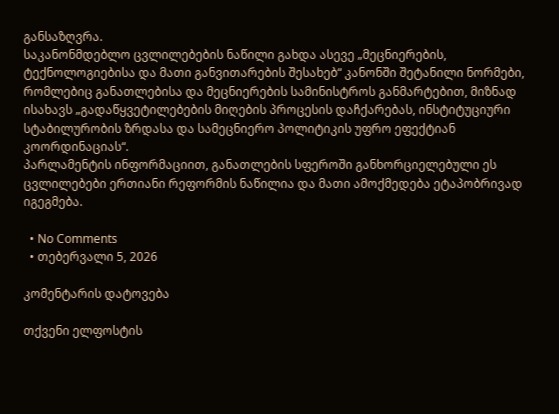განსაზღვრა.
საკანონმდებლო ცვლილებების ნაწილი გახდა ასევე „მეცნიერების, ტექნოლოგიებისა და მათი განვითარების შესახებ“ კანონში შეტანილი ნორმები, რომლებიც განათლებისა და მეცნიერების სამინისტროს განმარტებით, მიზნად ისახავს „გადაწყვეტილებების მიღების პროცესის დაჩქარებას, ინსტიტუციური სტაბილურობის ზრდასა და სამეცნიერო პოლიტიკის უფრო ეფექტიან კოორდინაციას“.
პარლამენტის ინფორმაციით, განათლების სფეროში განხორციელებული ეს ცვლილებები ერთიანი რეფორმის ნაწილია და მათი ამოქმედება ეტაპობრივად იგეგმება.

  • No Comments
  • თებერვალი 5, 2026

კომენტარის დატოვება

თქვენი ელფოსტის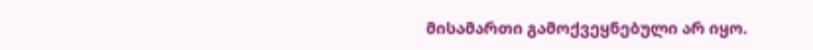მისამართი გამოქვეყნებული არ იყო.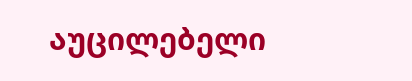აუცილებელი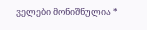ველები მონიშნულია *